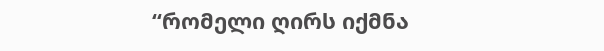“რომელი ღირს იქმნა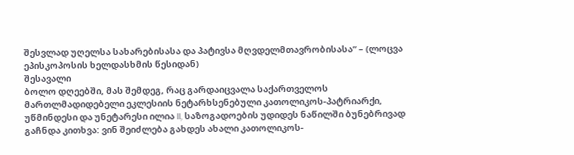შესვლად უღელსა სახარებისასა და პატივსა მღვდელმთავრობისასა” – (ლოცვა ეპისკოპოსის ხელდასხმის წესიდან)
შესავალი
ბოლო დღეებში, მას შემდეგ, რაც გარდაიცვალა საქართველოს მართლმადიდებელი ეკლესიის ნეტარხსენებული კათოლიკოს-პატრიარქი, უწმინდესი და უნეტარესი ილია II, საზოგადოების უდიდეს ნაწილში ბუნებრივად გაჩნდა კითხვა: ვინ შეიძლება გახდეს ახალი კათოლიკოს-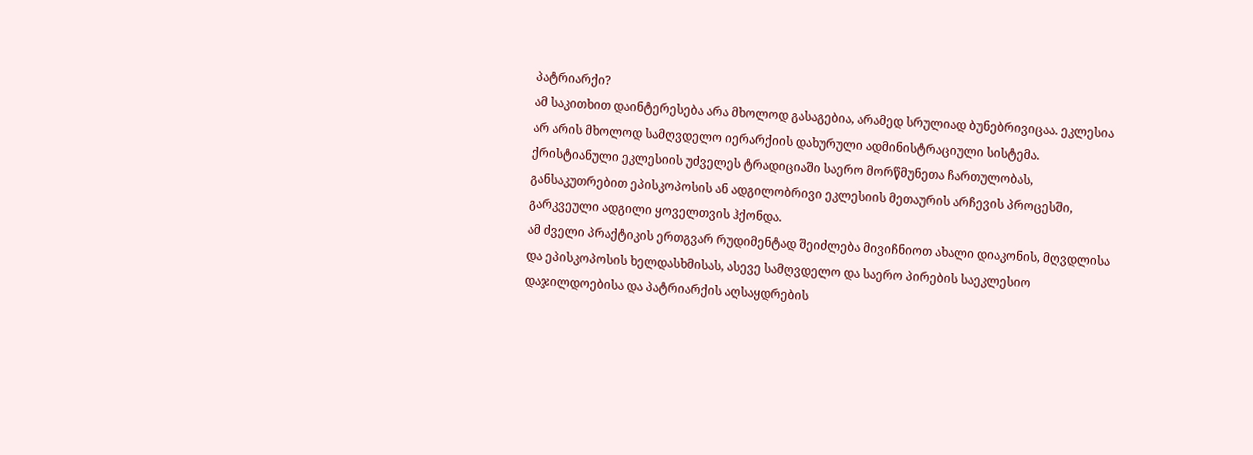პატრიარქი?
ამ საკითხით დაინტერესება არა მხოლოდ გასაგებია, არამედ სრულიად ბუნებრივიცაა. ეკლესია არ არის მხოლოდ სამღვდელო იერარქიის დახურული ადმინისტრაციული სისტემა. ქრისტიანული ეკლესიის უძველეს ტრადიციაში საერო მორწმუნეთა ჩართულობას, განსაკუთრებით ეპისკოპოსის ან ადგილობრივი ეკლესიის მეთაურის არჩევის პროცესში, გარკვეული ადგილი ყოველთვის ჰქონდა.
ამ ძველი პრაქტიკის ერთგვარ რუდიმენტად შეიძლება მივიჩნიოთ ახალი დიაკონის, მღვდლისა და ეპისკოპოსის ხელდასხმისას, ასევე სამღვდელო და საერო პირების საეკლესიო დაჯილდოებისა და პატრიარქის აღსაყდრების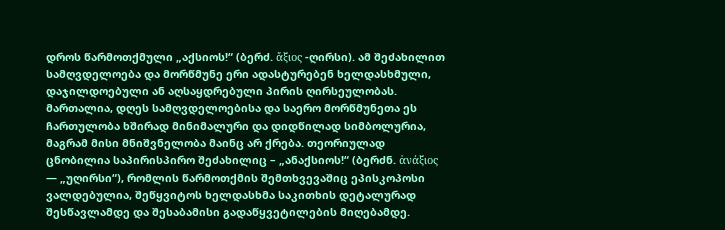დროს წარმოთქმული „აქსიოს!“ (ბერძ. ἄξιος -ღირსი). ამ შეძახილით სამღვდელოება და მორწმუნე ერი ადასტურებენ ხელდასხმული, დაჯილდოებული ან აღსაყდრებული პირის ღირსეულობას.
მართალია, დღეს სამღვდელოებისა და საერო მორწმუნეთა ეს ჩართულობა ხშირად მინიმალური და დიდწილად სიმბოლურია, მაგრამ მისი მნიშვნელობა მაინც არ ქრება. თეორიულად ცნობილია საპირისპირო შეძახილიც – „ანაქსიოს!“ (ბერძნ. ἀνάξιος — „უღირსი“), რომლის წარმოთქმის შემთხვევაშიც ეპისკოპოსი ვალდებულია, შეწყვიტოს ხელდასხმა საკითხის დეტალურად შესწავლამდე და შესაბამისი გადაწყვეტილების მიღებამდე.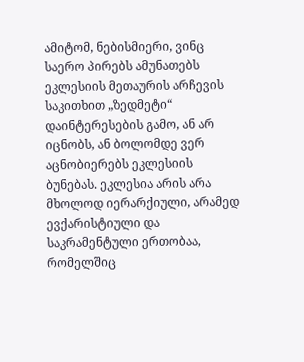ამიტომ, ნებისმიერი, ვინც საერო პირებს ამუნათებს ეკლესიის მეთაურის არჩევის საკითხით „ზედმეტი“ დაინტერესების გამო, ან არ იცნობს, ან ბოლომდე ვერ აცნობიერებს ეკლესიის ბუნებას. ეკლესია არის არა მხოლოდ იერარქიული, არამედ ევქარისტიული და საკრამენტული ერთობაა, რომელშიც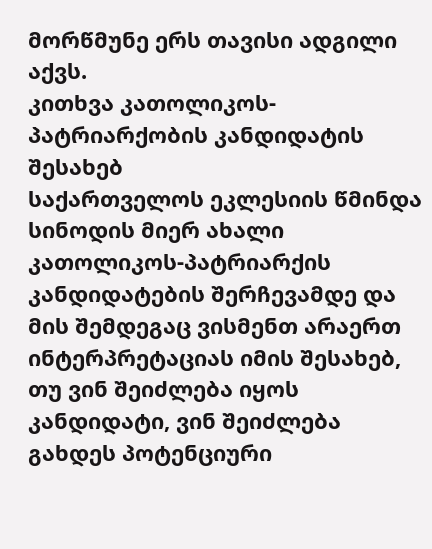მორწმუნე ერს თავისი ადგილი აქვს.
კითხვა კათოლიკოს-პატრიარქობის კანდიდატის შესახებ
საქართველოს ეკლესიის წმინდა სინოდის მიერ ახალი კათოლიკოს-პატრიარქის კანდიდატების შერჩევამდე და მის შემდეგაც ვისმენთ არაერთ ინტერპრეტაციას იმის შესახებ, თუ ვინ შეიძლება იყოს კანდიდატი, ვინ შეიძლება გახდეს პოტენციური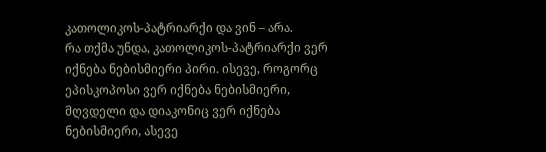კათოლიკოს-პატრიარქი და ვინ – არა.
რა თქმა უნდა, კათოლიკოს-პატრიარქი ვერ იქნება ნებისმიერი პირი. ისევე, როგორც ეპისკოპოსი ვერ იქნება ნებისმიერი, მღვდელი და დიაკონიც ვერ იქნება ნებისმიერი, ასევე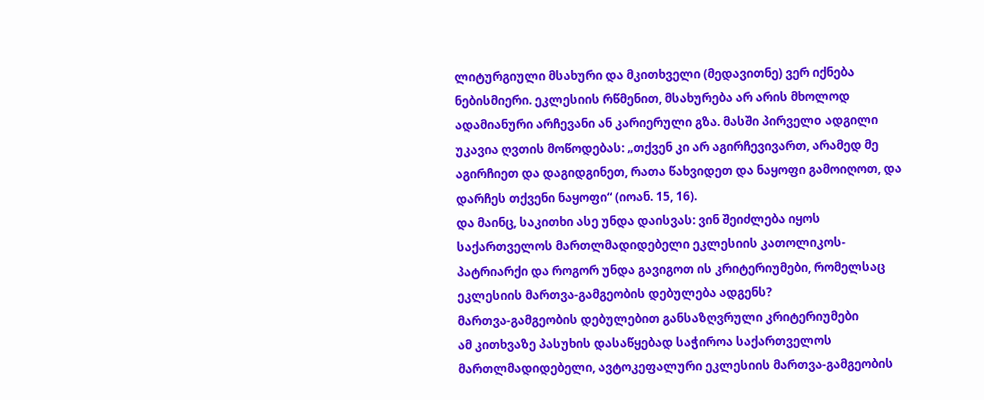ლიტურგიული მსახური და მკითხველი (მედავითნე) ვერ იქნება ნებისმიერი. ეკლესიის რწმენით, მსახურება არ არის მხოლოდ ადამიანური არჩევანი ან კარიერული გზა. მასში პირველo ადგილი უკავია ღვთის მოწოდებას: „თქვენ კი არ აგირჩევივართ, არამედ მე აგირჩიეთ და დაგიდგინეთ, რათა წახვიდეთ და ნაყოფი გამოიღოთ, და დარჩეს თქვენი ნაყოფი“ (იოან. 15, 16).
და მაინც, საკითხი ასე უნდა დაისვას: ვინ შეიძლება იყოს საქართველოს მართლმადიდებელი ეკლესიის კათოლიკოს-პატრიარქი და როგორ უნდა გავიგოთ ის კრიტერიუმები, რომელსაც ეკლესიის მართვა-გამგეობის დებულება ადგენს?
მართვა-გამგეობის დებულებით განსაზღვრული კრიტერიუმები
ამ კითხვაზე პასუხის დასაწყებად საჭიროა საქართველოს მართლმადიდებელი, ავტოკეფალური ეკლესიის მართვა-გამგეობის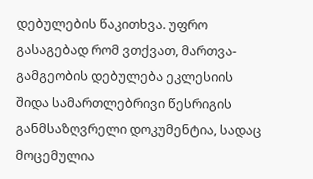დებულების წაკითხვა. უფრო გასაგებად რომ ვთქვათ, მართვა-გამგეობის დებულება ეკლესიის შიდა სამართლებრივი წესრიგის განმსაზღვრელი დოკუმენტია, სადაც მოცემულია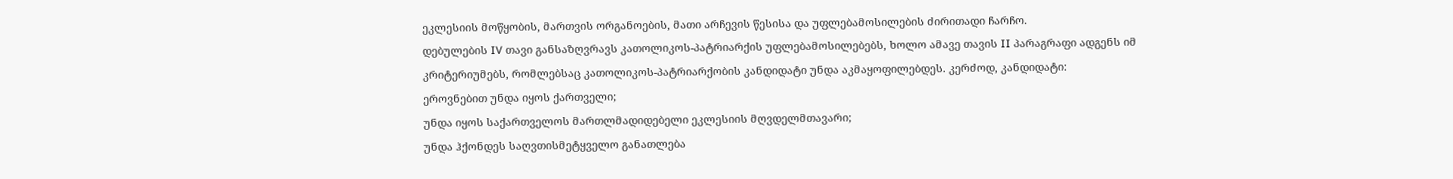ეკლესიის მოწყობის, მართვის ორგანოების, მათი არჩევის წესისა და უფლებამოსილების ძირითადი ჩარჩო.
დებულების IV თავი განსაზღვრავს კათოლიკოს-პატრიარქის უფლებამოსილებებს, ხოლო ამავე თავის II პარაგრაფი ადგენს იმ კრიტერიუმებს, რომლებსაც კათოლიკოს-პატრიარქობის კანდიდატი უნდა აკმაყოფილებდეს. კერძოდ, კანდიდატი:
ეროვნებით უნდა იყოს ქართველი;
უნდა იყოს საქართველოს მართლმადიდებელი ეკლესიის მღვდელმთავარი;
უნდა ჰქონდეს საღვთისმეტყველო განათლება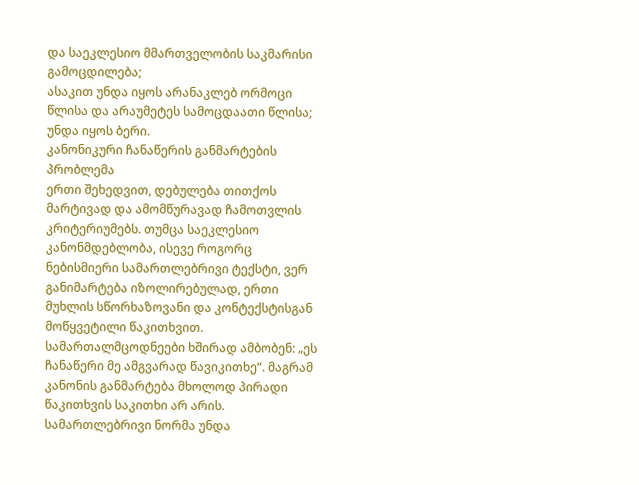და საეკლესიო მმართველობის საკმარისი გამოცდილება;
ასაკით უნდა იყოს არანაკლებ ორმოცი წლისა და არაუმეტეს სამოცდაათი წლისა;
უნდა იყოს ბერი.
კანონიკური ჩანაწერის განმარტების პრობლემა
ერთი შეხედვით, დებულება თითქოს მარტივად და ამომწურავად ჩამოთვლის კრიტერიუმებს. თუმცა საეკლესიო კანონმდებლობა, ისევე როგორც ნებისმიერი სამართლებრივი ტექსტი, ვერ განიმარტება იზოლირებულად, ერთი მუხლის სწორხაზოვანი და კონტექსტისგან მოწყვეტილი წაკითხვით.
სამართალმცოდნეები ხშირად ამბობენ: „ეს ჩანაწერი მე ამგვარად წავიკითხე“. მაგრამ კანონის განმარტება მხოლოდ პირადი წაკითხვის საკითხი არ არის. სამართლებრივი ნორმა უნდა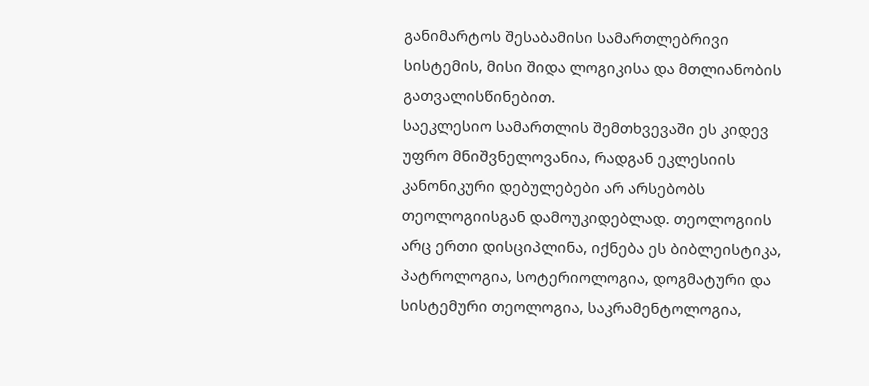განიმარტოს შესაბამისი სამართლებრივი სისტემის, მისი შიდა ლოგიკისა და მთლიანობის გათვალისწინებით.
საეკლესიო სამართლის შემთხვევაში ეს კიდევ უფრო მნიშვნელოვანია, რადგან ეკლესიის კანონიკური დებულებები არ არსებობს თეოლოგიისგან დამოუკიდებლად. თეოლოგიის არც ერთი დისციპლინა, იქნება ეს ბიბლეისტიკა, პატროლოგია, სოტერიოლოგია, დოგმატური და სისტემური თეოლოგია, საკრამენტოლოგია,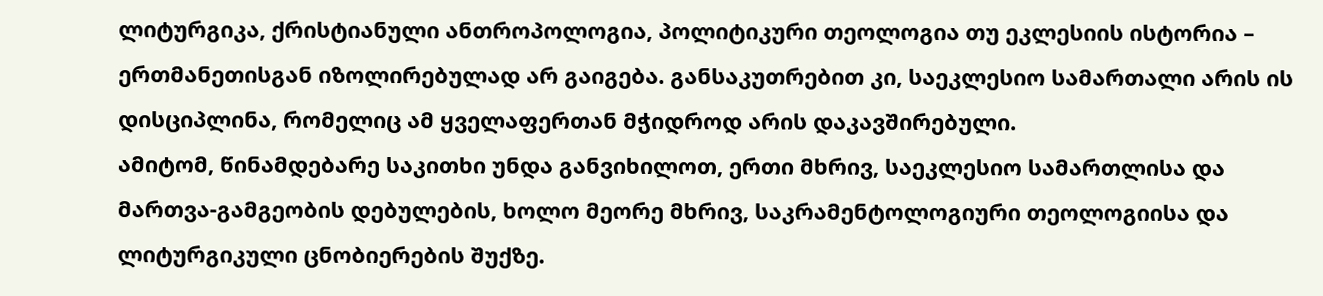ლიტურგიკა, ქრისტიანული ანთროპოლოგია, პოლიტიკური თეოლოგია თუ ეკლესიის ისტორია – ერთმანეთისგან იზოლირებულად არ გაიგება. განსაკუთრებით კი, საეკლესიო სამართალი არის ის დისციპლინა, რომელიც ამ ყველაფერთან მჭიდროდ არის დაკავშირებული.
ამიტომ, წინამდებარე საკითხი უნდა განვიხილოთ, ერთი მხრივ, საეკლესიო სამართლისა და მართვა-გამგეობის დებულების, ხოლო მეორე მხრივ, საკრამენტოლოგიური თეოლოგიისა და ლიტურგიკული ცნობიერების შუქზე.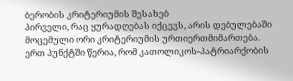ბერობის კრიტერიუმის შესახებ
პირველი, რაც ყურადღებას იქცევს, არის დებულებაში მოცემული ორი კრიტერიუმის ურთიერთმიმართება. ერთ პუნქტში წერია, რომ კათოლიკოს-პატრიარქობის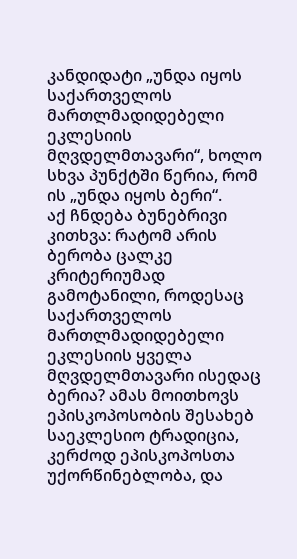კანდიდატი „უნდა იყოს საქართველოს მართლმადიდებელი ეკლესიის მღვდელმთავარი“, ხოლო სხვა პუნქტში წერია, რომ ის „უნდა იყოს ბერი“.
აქ ჩნდება ბუნებრივი კითხვა: რატომ არის ბერობა ცალკე კრიტერიუმად გამოტანილი, როდესაც საქართველოს მართლმადიდებელი ეკლესიის ყველა მღვდელმთავარი ისედაც ბერია? ამას მოითხოვს ეპისკოპოსობის შესახებ საეკლესიო ტრადიცია, კერძოდ ეპისკოპოსთა უქორწინებლობა, და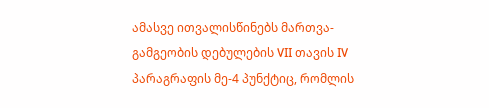ამასვე ითვალისწინებს მართვა-გამგეობის დებულების VII თავის IV პარაგრაფის მე-4 პუნქტიც, რომლის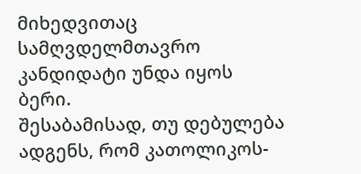მიხედვითაც სამღვდელმთავრო კანდიდატი უნდა იყოს ბერი.
შესაბამისად, თუ დებულება ადგენს, რომ კათოლიკოს-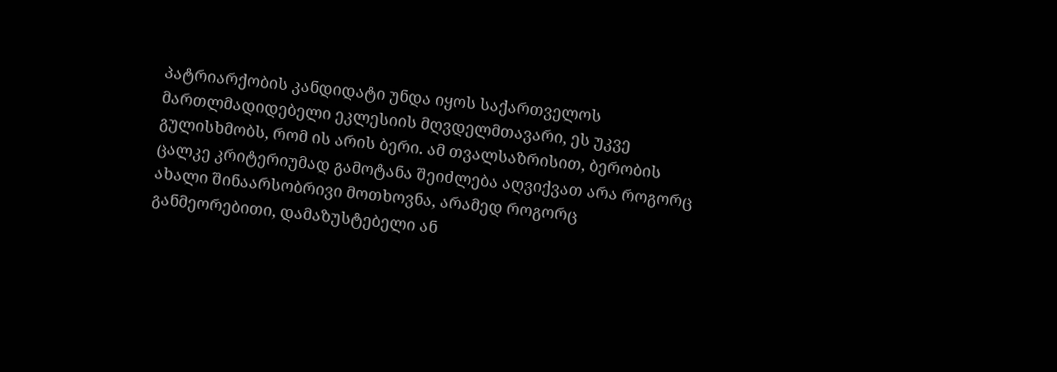პატრიარქობის კანდიდატი უნდა იყოს საქართველოს მართლმადიდებელი ეკლესიის მღვდელმთავარი, ეს უკვე გულისხმობს, რომ ის არის ბერი. ამ თვალსაზრისით, ბერობის ცალკე კრიტერიუმად გამოტანა შეიძლება აღვიქვათ არა როგორც ახალი შინაარსობრივი მოთხოვნა, არამედ როგორც განმეორებითი, დამაზუსტებელი ან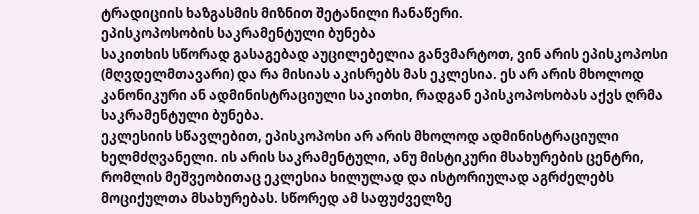ტრადიციის ხაზგასმის მიზნით შეტანილი ჩანაწერი.
ეპისკოპოსობის საკრამენტული ბუნება
საკითხის სწორად გასაგებად აუცილებელია განვმარტოთ, ვინ არის ეპისკოპოსი (მღვდელმთავარი) და რა მისიას აკისრებს მას ეკლესია. ეს არ არის მხოლოდ კანონიკური ან ადმინისტრაციული საკითხი, რადგან ეპისკოპოსობას აქვს ღრმა საკრამენტული ბუნება.
ეკლესიის სწავლებით, ეპისკოპოსი არ არის მხოლოდ ადმინისტრაციული ხელმძღვანელი. ის არის საკრამენტული, ანუ მისტიკური მსახურების ცენტრი, რომლის მეშვეობითაც ეკლესია ხილულად და ისტორიულად აგრძელებს მოციქულთა მსახურებას. სწორედ ამ საფუძველზე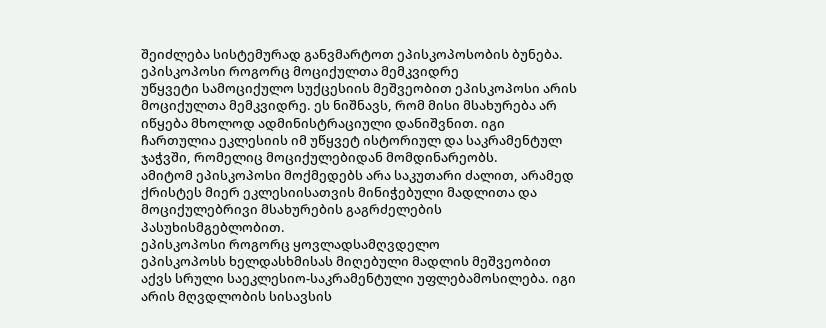შეიძლება სისტემურად განვმარტოთ ეპისკოპოსობის ბუნება.
ეპისკოპოსი როგორც მოციქულთა მემკვიდრე
უწყვეტი სამოციქულო სუქცესიის მეშვეობით ეპისკოპოსი არის მოციქულთა მემკვიდრე. ეს ნიშნავს, რომ მისი მსახურება არ იწყება მხოლოდ ადმინისტრაციული დანიშვნით. იგი ჩართულია ეკლესიის იმ უწყვეტ ისტორიულ და საკრამენტულ ჯაჭვში, რომელიც მოციქულებიდან მომდინარეობს.
ამიტომ ეპისკოპოსი მოქმედებს არა საკუთარი ძალით, არამედ ქრისტეს მიერ ეკლესიისათვის მინიჭებული მადლითა და მოციქულებრივი მსახურების გაგრძელების პასუხისმგებლობით.
ეპისკოპოსი როგორც ყოვლადსამღვდელო
ეპისკოპოსს ხელდასხმისას მიღებული მადლის მეშვეობით აქვს სრული საეკლესიო-საკრამენტული უფლებამოსილება. იგი არის მღვდლობის სისავსის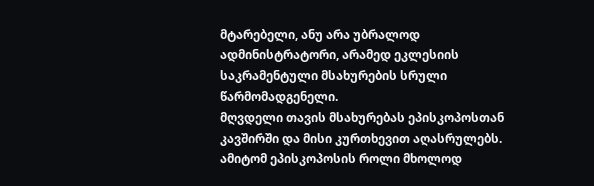მტარებელი, ანუ არა უბრალოდ ადმინისტრატორი, არამედ ეკლესიის საკრამენტული მსახურების სრული წარმომადგენელი.
მღვდელი თავის მსახურებას ეპისკოპოსთან კავშირში და მისი კურთხევით აღასრულებს. ამიტომ ეპისკოპოსის როლი მხოლოდ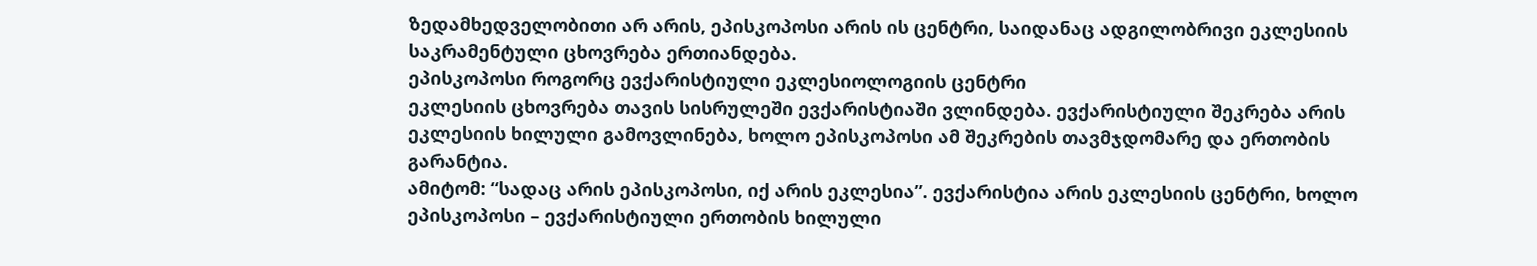ზედამხედველობითი არ არის, ეპისკოპოსი არის ის ცენტრი, საიდანაც ადგილობრივი ეკლესიის საკრამენტული ცხოვრება ერთიანდება.
ეპისკოპოსი როგორც ევქარისტიული ეკლესიოლოგიის ცენტრი
ეკლესიის ცხოვრება თავის სისრულეში ევქარისტიაში ვლინდება. ევქარისტიული შეკრება არის ეკლესიის ხილული გამოვლინება, ხოლო ეპისკოპოსი ამ შეკრების თავმჯდომარე და ერთობის გარანტია.
ამიტომ: “სადაც არის ეპისკოპოსი, იქ არის ეკლესია”. ევქარისტია არის ეკლესიის ცენტრი, ხოლო ეპისკოპოსი – ევქარისტიული ერთობის ხილული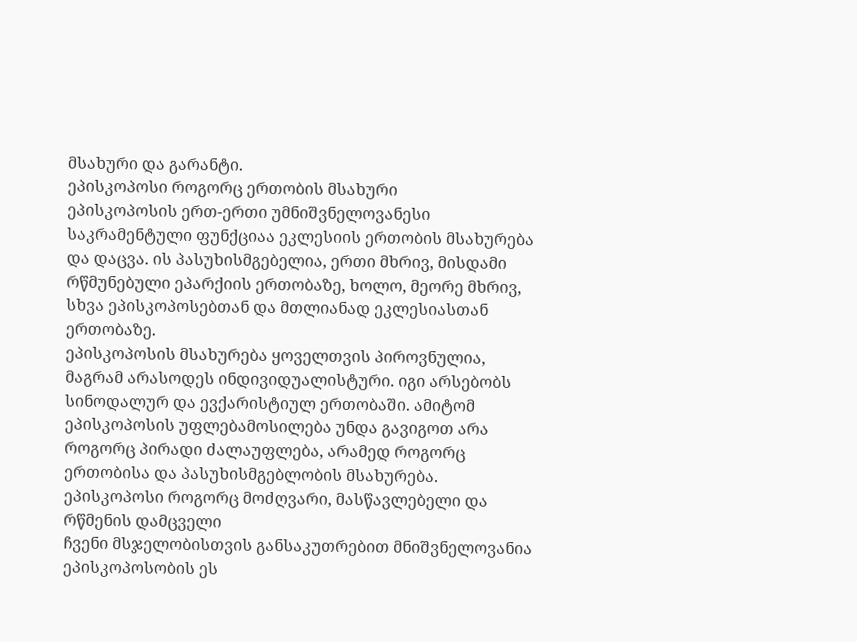მსახური და გარანტი.
ეპისკოპოსი როგორც ერთობის მსახური
ეპისკოპოსის ერთ-ერთი უმნიშვნელოვანესი საკრამენტული ფუნქციაა ეკლესიის ერთობის მსახურება და დაცვა. ის პასუხისმგებელია, ერთი მხრივ, მისდამი რწმუნებული ეპარქიის ერთობაზე, ხოლო, მეორე მხრივ, სხვა ეპისკოპოსებთან და მთლიანად ეკლესიასთან ერთობაზე.
ეპისკოპოსის მსახურება ყოველთვის პიროვნულია, მაგრამ არასოდეს ინდივიდუალისტური. იგი არსებობს სინოდალურ და ევქარისტიულ ერთობაში. ამიტომ ეპისკოპოსის უფლებამოსილება უნდა გავიგოთ არა როგორც პირადი ძალაუფლება, არამედ როგორც ერთობისა და პასუხისმგებლობის მსახურება.
ეპისკოპოსი როგორც მოძღვარი, მასწავლებელი და რწმენის დამცველი
ჩვენი მსჯელობისთვის განსაკუთრებით მნიშვნელოვანია ეპისკოპოსობის ეს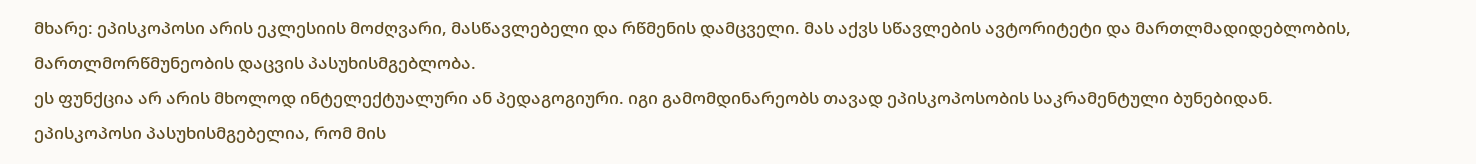მხარე: ეპისკოპოსი არის ეკლესიის მოძღვარი, მასწავლებელი და რწმენის დამცველი. მას აქვს სწავლების ავტორიტეტი და მართლმადიდებლობის, მართლმორწმუნეობის დაცვის პასუხისმგებლობა.
ეს ფუნქცია არ არის მხოლოდ ინტელექტუალური ან პედაგოგიური. იგი გამომდინარეობს თავად ეპისკოპოსობის საკრამენტული ბუნებიდან. ეპისკოპოსი პასუხისმგებელია, რომ მის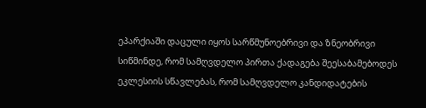ეპარქიაში დაცული იყოს სარწმუნოებრივი და ზნეობრივი სიწმინდე, რომ სამღვდელო პირთა ქადაგება შეესაბამებოდეს ეკლესიის სწავლებას, რომ სამღვდელო კანდიდატების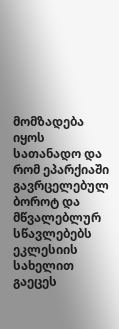მომზადება იყოს სათანადო და რომ ეპარქიაში გავრცელებულ ბოროტ და მწვალებლურ სწავლებებს ეკლესიის სახელით გაეცეს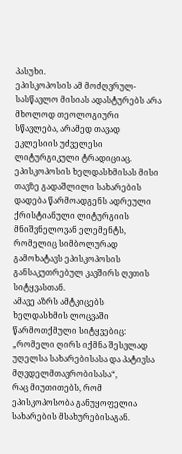პასუხი.
ეპისკოპოსის ამ მოძღვრულ-სასწავლო მისიას ადასტურებს არა მხოლოდ თეოლოგიური სწავლება, არამედ თავად ეკლესიის უძველესი ლიტურგიკული ტრადიციაც. ეპისკოპოსის ხელდასხმისას მისი თავზე გადაშლილი სახარების დადება წარმოადგენს ადრეული ქრისტიანული ლიტურგიის მნიშვნელოვან ელემენტს, რომელიც სიმბოლურად გამოხატავს ეპისკოპოსის განსაკუთრებულ კავშირს ღვთის სიტყვასთან.
ამავე აზრს ამტკიცებს ხელდასხმის ლოცვაში წარმოთქმული სიტყვებიც:
„რომელი ღირს იქმნა შესვლად უღელსა სახარებისასა და პატივსა მღვდელმთავრობისასა“,
რაც მიუთითებს, რომ ეპისკოპოსობა განუყოფელია სახარების მსახურებისაგან.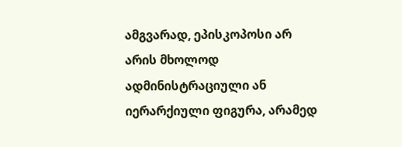ამგვარად, ეპისკოპოსი არ არის მხოლოდ ადმინისტრაციული ან იერარქიული ფიგურა, არამედ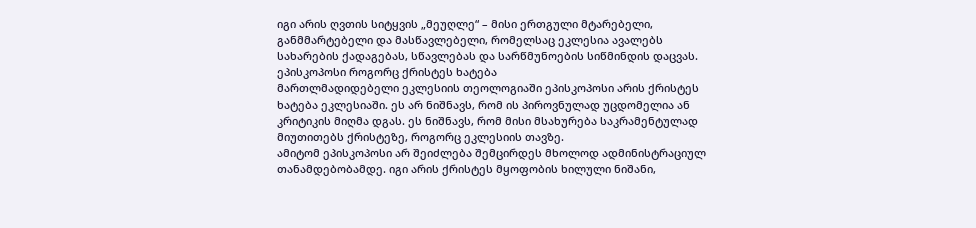იგი არის ღვთის სიტყვის „მეუღლე“ – მისი ერთგული მტარებელი, განმმარტებელი და მასწავლებელი, რომელსაც ეკლესია ავალებს სახარების ქადაგებას, სწავლებას და სარწმუნოების სიწმინდის დაცვას.
ეპისკოპოსი როგორც ქრისტეს ხატება
მართლმადიდებელი ეკლესიის თეოლოგიაში ეპისკოპოსი არის ქრისტეს ხატება ეკლესიაში. ეს არ ნიშნავს, რომ ის პიროვნულად უცდომელია ან კრიტიკის მიღმა დგას. ეს ნიშნავს, რომ მისი მსახურება საკრამენტულად მიუთითებს ქრისტეზე, როგორც ეკლესიის თავზე.
ამიტომ ეპისკოპოსი არ შეიძლება შემცირდეს მხოლოდ ადმინისტრაციულ თანამდებობამდე. იგი არის ქრისტეს მყოფობის ხილული ნიშანი,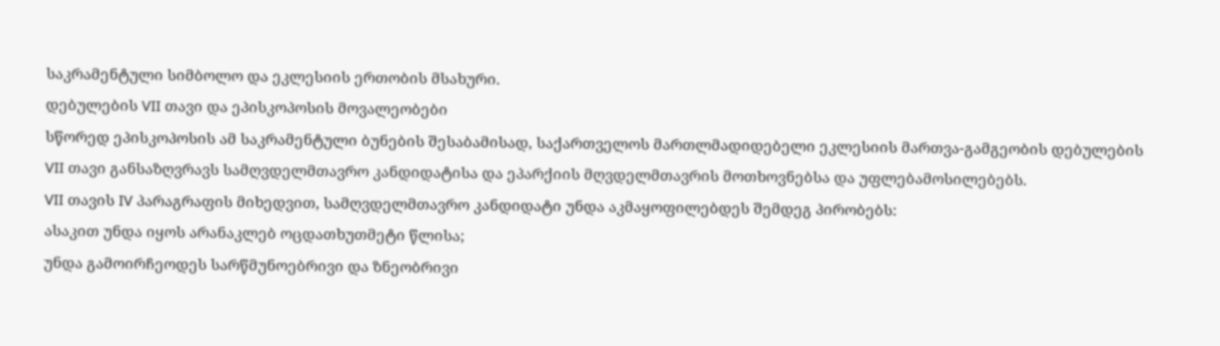საკრამენტული სიმბოლო და ეკლესიის ერთობის მსახური.
დებულების VII თავი და ეპისკოპოსის მოვალეობები
სწორედ ეპისკოპოსის ამ საკრამენტული ბუნების შესაბამისად, საქართველოს მართლმადიდებელი ეკლესიის მართვა-გამგეობის დებულების VII თავი განსაზღვრავს სამღვდელმთავრო კანდიდატისა და ეპარქიის მღვდელმთავრის მოთხოვნებსა და უფლებამოსილებებს.
VII თავის IV პარაგრაფის მიხედვით, სამღვდელმთავრო კანდიდატი უნდა აკმაყოფილებდეს შემდეგ პირობებს:
ასაკით უნდა იყოს არანაკლებ ოცდათხუთმეტი წლისა;
უნდა გამოირჩეოდეს სარწმუნოებრივი და ზნეობრივი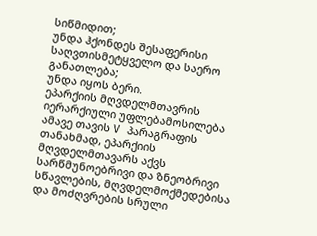სიწმიდით;
უნდა ჰქონდეს შესაფერისი საღვთისმეტყველო და საერო განათლება;
უნდა იყოს ბერი.
ეპარქიის მღვდელმთავრის იერარქიული უფლებამოსილება
ამავე თავის V პარაგრაფის თანახმად, ეპარქიის მღვდელმთავარს აქვს სარწმუნოებრივი და ზნეობრივი სწავლების, მღვდელმოქმედებისა და მოძღვრების სრული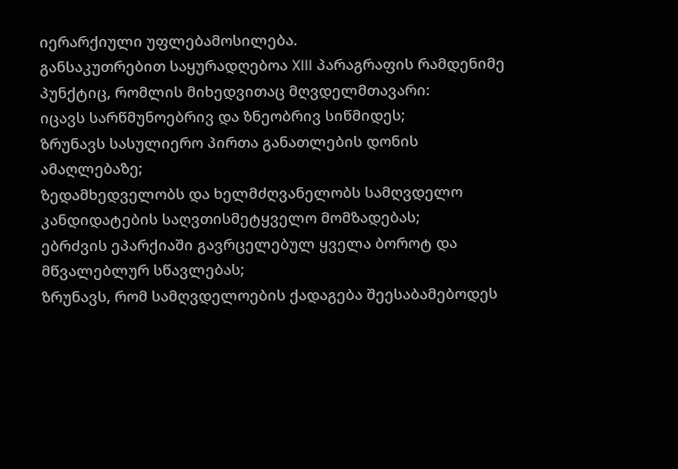იერარქიული უფლებამოსილება.
განსაკუთრებით საყურადღებოა XIII პარაგრაფის რამდენიმე პუნქტიც, რომლის მიხედვითაც მღვდელმთავარი:
იცავს სარწმუნოებრივ და ზნეობრივ სიწმიდეს;
ზრუნავს სასულიერო პირთა განათლების დონის ამაღლებაზე;
ზედამხედველობს და ხელმძღვანელობს სამღვდელო კანდიდატების საღვთისმეტყველო მომზადებას;
ებრძვის ეპარქიაში გავრცელებულ ყველა ბოროტ და მწვალებლურ სწავლებას;
ზრუნავს, რომ სამღვდელოების ქადაგება შეესაბამებოდეს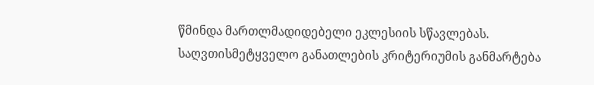წმინდა მართლმადიდებელი ეკლესიის სწავლებას.
საღვთისმეტყველო განათლების კრიტერიუმის განმარტება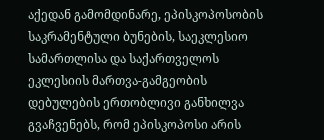აქედან გამომდინარე, ეპისკოპოსობის საკრამენტული ბუნების, საეკლესიო სამართლისა და საქართველოს ეკლესიის მართვა-გამგეობის დებულების ერთობლივი განხილვა გვაჩვენებს, რომ ეპისკოპოსი არის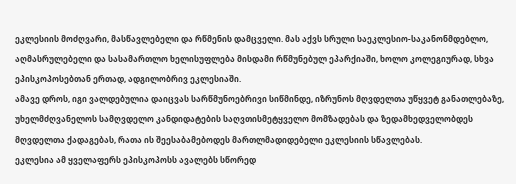ეკლესიის მოძღვარი, მასწავლებელი და რწმენის დამცველი. მას აქვს სრული საეკლესიო-საკანონმდებლო, აღმასრულებელი და სასამართლო ხელისუფლება მისდამი რწმუნებულ ეპარქიაში, ხოლო კოლეგიურად, სხვა ეპისკოპოსებთან ერთად, ადგილობრივ ეკლესიაში.
ამავე დროს, იგი ვალდებულია დაიცვას სარწმუნოებრივი სიწმინდე, იზრუნოს მღვდელთა უწყვეტ განათლებაზე, უხელმძღვანელოს სამღვდელო კანდიდატების საღვთისმეტყველო მომზადებას და ზედამხედველობდეს მღვდელთა ქადაგებას, რათა ის შეესაბამებოდეს მართლმადიდებელი ეკლესიის სწავლებას.
ეკლესია ამ ყველაფერს ეპისკოპოსს ავალებს სწორედ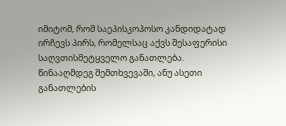იმიტომ, რომ საეპისკოპოსო კანდიდატად ირჩევს პირს, რომელსაც აქვს შესაფერისი საღვთისმეტყველო განათლება. წინააღმდეგ შემთხვევაში, ანუ ასეთი განათლების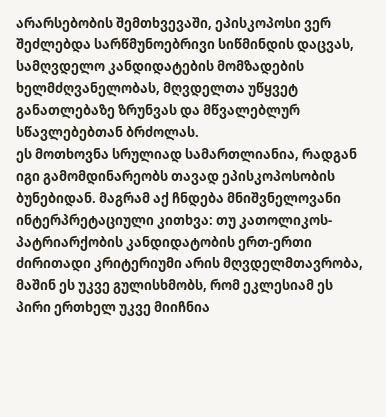არარსებობის შემთხვევაში, ეპისკოპოსი ვერ შეძლებდა სარწმუნოებრივი სიწმინდის დაცვას, სამღვდელო კანდიდატების მომზადების ხელმძღვანელობას, მღვდელთა უწყვეტ განათლებაზე ზრუნვას და მწვალებლურ სწავლებებთან ბრძოლას.
ეს მოთხოვნა სრულიად სამართლიანია, რადგან იგი გამომდინარეობს თავად ეპისკოპოსობის ბუნებიდან. მაგრამ აქ ჩნდება მნიშვნელოვანი ინტერპრეტაციული კითხვა: თუ კათოლიკოს-პატრიარქობის კანდიდატობის ერთ-ერთი ძირითადი კრიტერიუმი არის მღვდელმთავრობა, მაშინ ეს უკვე გულისხმობს, რომ ეკლესიამ ეს პირი ერთხელ უკვე მიიჩნია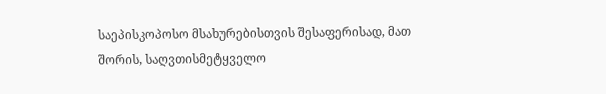საეპისკოპოსო მსახურებისთვის შესაფერისად, მათ შორის, საღვთისმეტყველო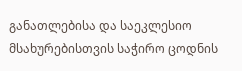განათლებისა და საეკლესიო მსახურებისთვის საჭირო ცოდნის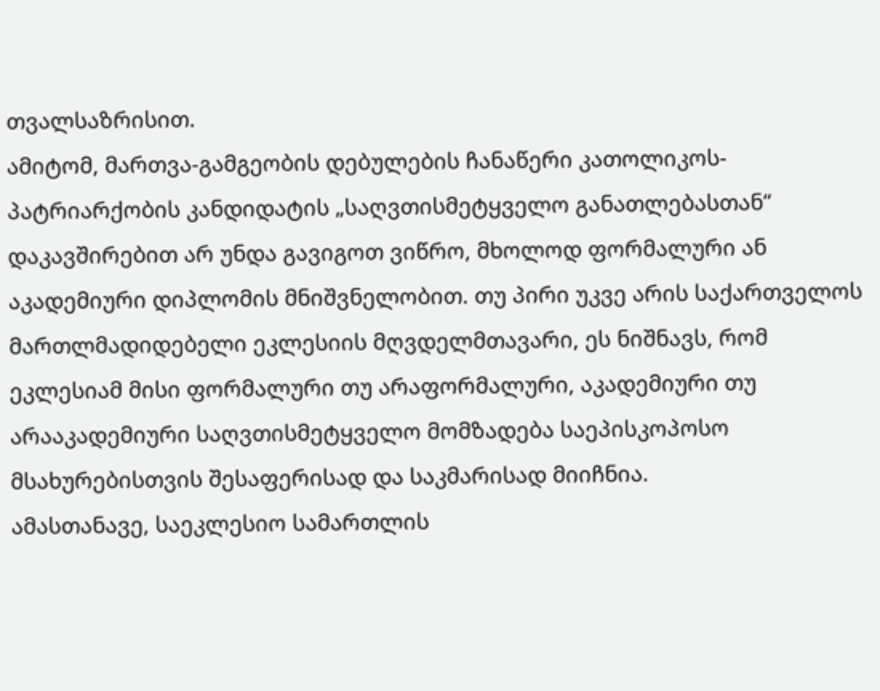თვალსაზრისით.
ამიტომ, მართვა-გამგეობის დებულების ჩანაწერი კათოლიკოს-პატრიარქობის კანდიდატის „საღვთისმეტყველო განათლებასთან“ დაკავშირებით არ უნდა გავიგოთ ვიწრო, მხოლოდ ფორმალური ან აკადემიური დიპლომის მნიშვნელობით. თუ პირი უკვე არის საქართველოს მართლმადიდებელი ეკლესიის მღვდელმთავარი, ეს ნიშნავს, რომ ეკლესიამ მისი ფორმალური თუ არაფორმალური, აკადემიური თუ არააკადემიური საღვთისმეტყველო მომზადება საეპისკოპოსო მსახურებისთვის შესაფერისად და საკმარისად მიიჩნია.
ამასთანავე, საეკლესიო სამართლის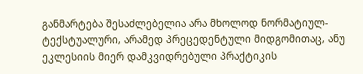განმარტება შესაძლებელია არა მხოლოდ ნორმატიულ-ტექსტუალური, არამედ პრეცედენტული მიდგომითაც, ანუ ეკლესიის მიერ დამკვიდრებული პრაქტიკის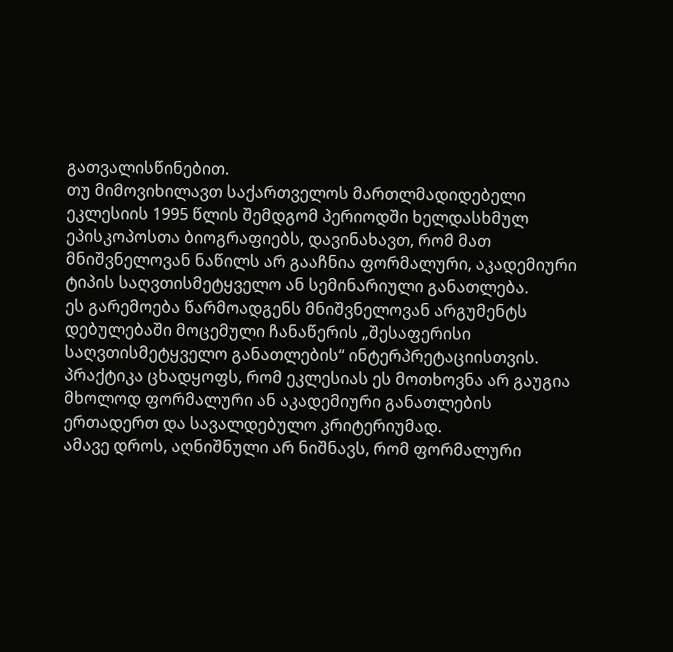გათვალისწინებით.
თუ მიმოვიხილავთ საქართველოს მართლმადიდებელი ეკლესიის 1995 წლის შემდგომ პერიოდში ხელდასხმულ ეპისკოპოსთა ბიოგრაფიებს, დავინახავთ, რომ მათ მნიშვნელოვან ნაწილს არ გააჩნია ფორმალური, აკადემიური ტიპის საღვთისმეტყველო ან სემინარიული განათლება.
ეს გარემოება წარმოადგენს მნიშვნელოვან არგუმენტს დებულებაში მოცემული ჩანაწერის „შესაფერისი საღვთისმეტყველო განათლების“ ინტერპრეტაციისთვის. პრაქტიკა ცხადყოფს, რომ ეკლესიას ეს მოთხოვნა არ გაუგია მხოლოდ ფორმალური ან აკადემიური განათლების ერთადერთ და სავალდებულო კრიტერიუმად.
ამავე დროს, აღნიშნული არ ნიშნავს, რომ ფორმალური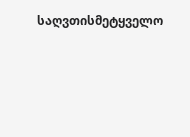საღვთისმეტყველო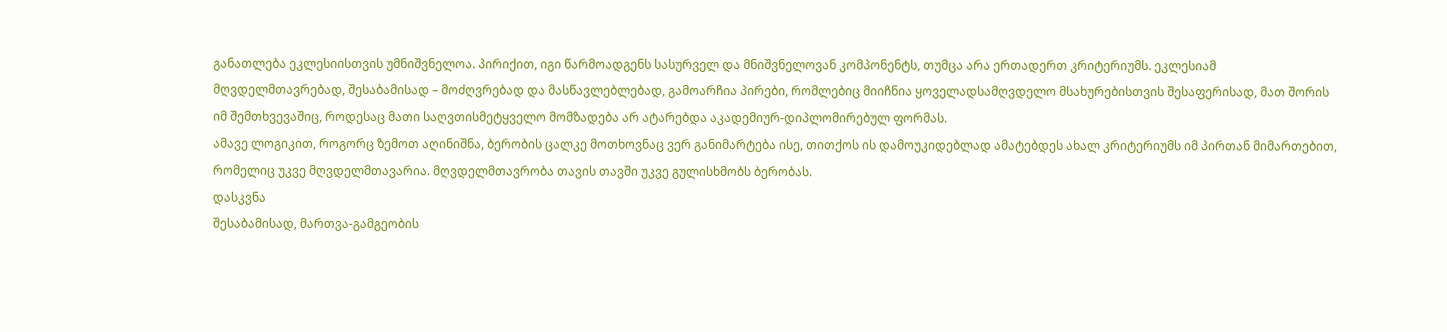განათლება ეკლესიისთვის უმნიშვნელოა. პირიქით, იგი წარმოადგენს სასურველ და მნიშვნელოვან კომპონენტს, თუმცა არა ერთადერთ კრიტერიუმს. ეკლესიამ მღვდელმთავრებად, შესაბამისად – მოძღვრებად და მასწავლებლებად, გამოარჩია პირები, რომლებიც მიიჩნია ყოველადსამღვდელო მსახურებისთვის შესაფერისად, მათ შორის იმ შემთხვევაშიც, როდესაც მათი საღვთისმეტყველო მომზადება არ ატარებდა აკადემიურ-დიპლომირებულ ფორმას.
ამავე ლოგიკით, როგორც ზემოთ აღინიშნა, ბერობის ცალკე მოთხოვნაც ვერ განიმარტება ისე, თითქოს ის დამოუკიდებლად ამატებდეს ახალ კრიტერიუმს იმ პირთან მიმართებით, რომელიც უკვე მღვდელმთავარია. მღვდელმთავრობა თავის თავში უკვე გულისხმობს ბერობას.
დასკვნა
შესაბამისად, მართვა-გამგეობის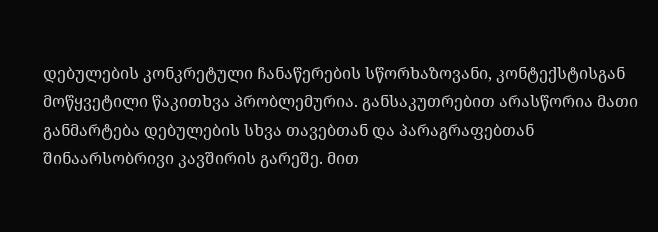დებულების კონკრეტული ჩანაწერების სწორხაზოვანი, კონტექსტისგან მოწყვეტილი წაკითხვა პრობლემურია. განსაკუთრებით არასწორია მათი განმარტება დებულების სხვა თავებთან და პარაგრაფებთან შინაარსობრივი კავშირის გარეშე. მით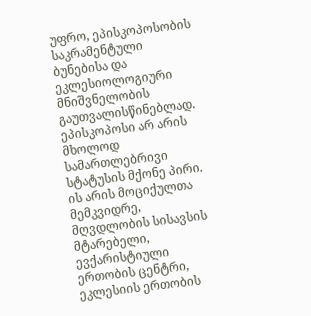უფრო, ეპისკოპოსობის საკრამენტული ბუნებისა და ეკლესიოლოგიური მნიშვნელობის გაუთვალისწინებლად.
ეპისკოპოსი არ არის მხოლოდ სამართლებრივი სტატუსის მქონე პირი. ის არის მოციქულთა მემკვიდრე, მღვდლობის სისავსის მტარებელი, ევქარისტიული ერთობის ცენტრი, ეკლესიის ერთობის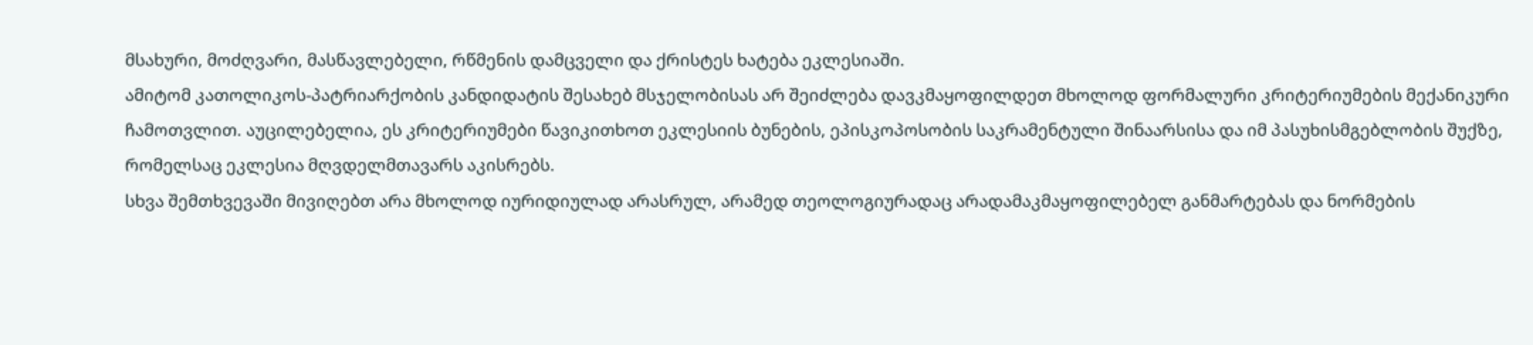მსახური, მოძღვარი, მასწავლებელი, რწმენის დამცველი და ქრისტეს ხატება ეკლესიაში.
ამიტომ კათოლიკოს-პატრიარქობის კანდიდატის შესახებ მსჯელობისას არ შეიძლება დავკმაყოფილდეთ მხოლოდ ფორმალური კრიტერიუმების მექანიკური ჩამოთვლით. აუცილებელია, ეს კრიტერიუმები წავიკითხოთ ეკლესიის ბუნების, ეპისკოპოსობის საკრამენტული შინაარსისა და იმ პასუხისმგებლობის შუქზე, რომელსაც ეკლესია მღვდელმთავარს აკისრებს.
სხვა შემთხვევაში მივიღებთ არა მხოლოდ იურიდიულად არასრულ, არამედ თეოლოგიურადაც არადამაკმაყოფილებელ განმარტებას და ნორმების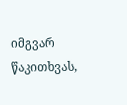იმგვარ წაკითხვას,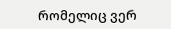რომელიც ვერ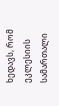ხედავს, რომ ეკლესიის სამართალი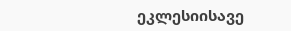ეკლესიისავე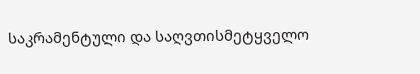საკრამენტული და საღვთისმეტყველო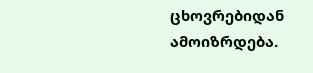ცხოვრებიდან ამოიზრდება.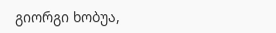გიორგი ხობუა,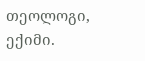თეოლოგი, ექიმი.